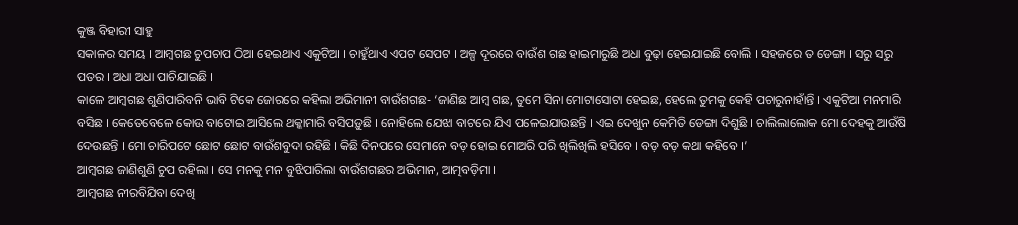କୁଞ୍ଜ ବିହାରୀ ସାହୁ
ସକାଳର ସମୟ । ଆମ୍ବଗଛ ଚୁପଚାପ ଠିଆ ହେଇଥାଏ ଏକୁଟିଆ । ଚାହୁଁଥାଏ ଏପଟ ସେପଟ । ଅଳ୍ପ ଦୂରରେ ବାଉଁଶ ଗଛ ହାଇମାରୁଛି ଅଧା ବୁଢ଼ା ହେଇଯାଇଛି ବୋଲି । ସହଜରେ ତ ଡେଙ୍ଗା । ସରୁ ସରୁ ପତର । ଅଧା ଅଧା ପାଚିଯାଇଛି ।
କାଳେ ଆମ୍ବଗଛ ଶୁଣିପାରିବନି ଭାବି ଟିକେ ଜୋରରେ କହିଲା ଅଭିମାନୀ ବାଉଁଶଗଛ- ‘ଜାଣିଛ ଆମ୍ବ ଗଛ, ତୁମେ ସିନା ମୋଟାସୋଟା ହେଇଛ, ହେଲେ ତୁମକୁ କେହି ପଚାରୁନାହାଁନ୍ତି । ଏକୁଟିଆ ମନମାରି ବସିଛ । କେତେବେଳେ କୋଉ ବାଟୋଇ ଆସିଲେ ଥକ୍କାମାରି ବସିପଡ଼ୁଛି । ନୋହିଲେ ଯେଝା ବାଟରେ ଯିଏ ପଳେଇଯାଉଛନ୍ତି । ଏଇ ଦେଖୁନ କେମିତି ଡେଙ୍ଗା ଦିଶୁଛି । ଚାଲିଲାଲୋକ ମୋ ଦେହକୁ ଆଉଁଷି ଦେଉଛନ୍ତି । ମୋ ଚାରିପଟେ ଛୋଟ ଛୋଟ ବାଉଁଶବୁଦା ରହିଛି । କିଛି ଦିନପରେ ସେମାନେ ବଡ଼ ହୋଇ ମୋଅରି ପରି ଖିଲିଖିଲି ହସିବେ । ବଡ଼ ବଡ଼ କଥା କହିବେ ।’
ଆମ୍ବଗଛ ଜାଣିଶୁଣି ଚୁପ ରହିଲା । ସେ ମନକୁ ମନ ବୁଝିପାରିଲା ବାଉଁଶଗଛର ଅଭିମାନ, ଆତ୍ମବଡ଼ିମା ।
ଆମ୍ବଗଛ ନୀରବିଯିବା ଦେଖି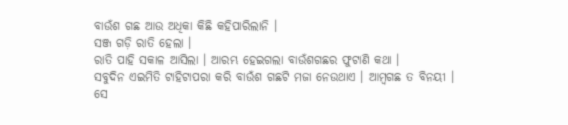ବାଉଁଶ ଗଛ ଆଉ ଅଧିକା କିଛି କହିପାରିଲାନି ।
ସଞ୍ଜ ଗଡ଼ି ରାତି ହେଲା ।
ରାତି ପାହି ସକାଳ ଆସିଲା । ଆରମ୍ଭ ହେଇଗଲା ବାଉଁଶଗଛର ଫୁଟାଣି କଥା ।
ସବୁଦିନ ଏଇମିତି ଟାହିଟାପରା କରି ବାଉଁଶ ଗଛଟି ମଜା ନେଉଥାଏ । ଆମ୍ବଗଛ ତ ବିନୟୀ । ସେ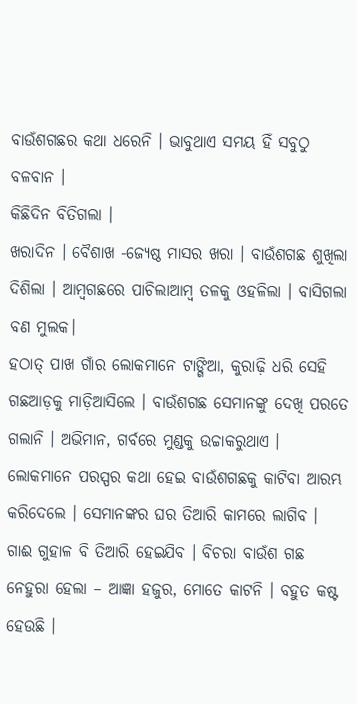ବାଉଁଶଗଛର କଥା ଧରେନି । ଭାବୁଥାଏ ସମୟ ହିଁ ସବୁଠୁ ବଳବାନ ।
କିଛିଦିନ ବିତିଗଲା ।
ଖରାଦିନ । ବୈଶାଖ -ଜ୍ୟେଷ୍ଠ ମାସର ଖରା । ବାଉଁଶଗଛ ଶୁଖିଲା ଦିଶିଲା । ଆମ୍ବଗଛରେ ପାଚିଲାଆମ୍ବ ତଳକୁ ଓହଳିଲା । ବାସିଗଲା ବଣ ମୁଲକ।
ହଠାତ୍ ପାଖ ଗାଁର ଲୋକମାନେ ଟାଙ୍ଗିଆ, କୁରାଢ଼ି ଧରି ସେହି ଗଛଆଡ଼କୁ ମାଡ଼ିଆସିଲେ । ବାଉଁଶଗଛ ସେମାନଙ୍କୁ ଦେଖି ପରତେ ଗଲାନି । ଅଭିମାନ, ଗର୍ବରେ ମୁଣ୍ଡକୁ ଉଚ୍ଚାକରୁଥାଏ । ଲୋକମାନେ ପରସ୍ପର କଥା ହେଇ ବାଉଁଶଗଛକୁ କାଟିବା ଆରମ୍ଭ କରିଦେଲେ । ସେମାନଙ୍କର ଘର ତିଆରି କାମରେ ଲାଗିବ । ଗାଈ ଗୁହାଳ ବି ତିଆରି ହେଇଯିବ । ବିଚରା ବାଉଁଶ ଗଛ ନେହୁରା ହେଲା – ଆଜ୍ଞା ହଜୁର, ମୋତେ କାଟନି । ବହୁତ କଷ୍ଟ ହେଉଛି ।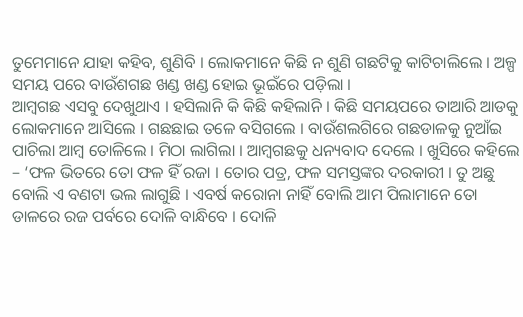ତୁମେମାନେ ଯାହା କହିବ, ଶୁଣିବି । ଲୋକମାନେ କିଛି ନ ଶୁଣି ଗଛଟିକୁ କାଟିଚାଲିଲେ । ଅଳ୍ପ ସମୟ ପରେ ବାଉଁଶଗଛ ଖଣ୍ଡ ଖଣ୍ଡ ହୋଇ ଭୂଇଁରେ ପଡ଼ିଲା ।
ଆମ୍ବଗଛ ଏସବୁ ଦେଖୁଥାଏ । ହସିଲାନି କି କିଛି କହିଲାନି । କିଛି ସମୟପରେ ତାଆରି ଆଡକୁ ଲୋକମାନେ ଆସିଲେ । ଗଛଛାଇ ତଳେ ବସିଗଲେ । ବାଉଁଶଲଗିରେ ଗଛଡାଳକୁ ନୁଆଁଇ ପାଚିଲା ଆମ୍ବ ତୋଳିଲେ । ମିଠା ଲାଗିଲା । ଆମ୍ବଗଛକୁ ଧନ୍ୟବାଦ ଦେଲେ । ଖୁସିରେ କହିଲେ – ‘ଫଳ ଭିତରେ ତୋ ଫଳ ହିଁ ରଜା । ତୋର ପତ୍ର, ଫଳ ସମସ୍ତଙ୍କର ଦରକାରୀ । ତୁ ଅଛୁ ବୋଲି ଏ ବଣଟା ଭଲ ଲାଗୁଛି । ଏବର୍ଷ କରୋନା ନାହିଁ ବୋଲି ଆମ ପିଲାମାନେ ତୋ ଡାଳରେ ରଜ ପର୍ବରେ ଦୋଳି ବାନ୍ଧିବେ । ଦୋଳି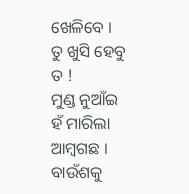ଖେଳିବେ । ତୁ ଖୁସି ହେବୁ ତ !
ମୁଣ୍ଡ ନୁଆଁଇ ହଁ ମାରିଲା ଆମ୍ବଗଛ ।
ବାଉଁଶକୁ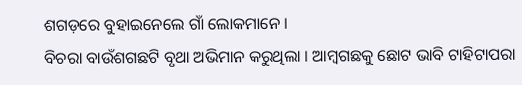ଶଗଡ଼ରେ ବୁହାଇନେଲେ ଗାଁ ଲୋକମାନେ ।
ବିଚରା ବାଉଁଶଗଛଟି ବୃଥା ଅଭିମାନ କରୁଥିଲା । ଆମ୍ବଗଛକୁ ଛୋଟ ଭାବି ଟାହିଟାପରା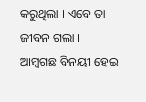କରୁଥିଲା । ଏବେ ତା ଜୀବନ ଗଲା ।
ଆମ୍ବଗଛ ବିନୟୀ ହେଇ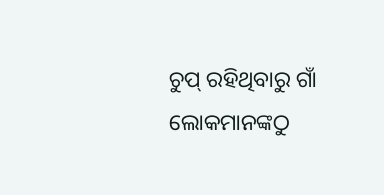ଚୁପ୍ ରହିଥିବାରୁ ଗାଁ ଲୋକମାନଙ୍କଠୁ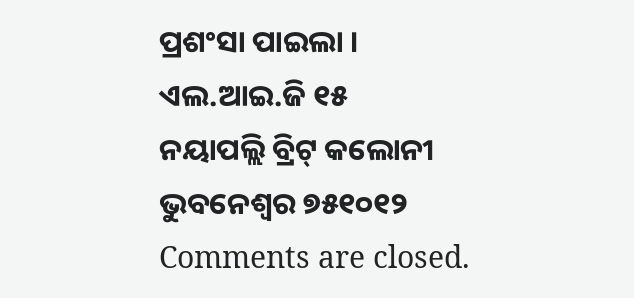ପ୍ରଶଂସା ପାଇଲା ।
ଏଲ.ଆଇ.ଜି ୧୫
ନୟାପଲ୍ଲି ବ୍ରିଟ୍ କଲୋନୀ
ଭୁବନେଶ୍ବର ୭୫୧୦୧୨
Comments are closed.